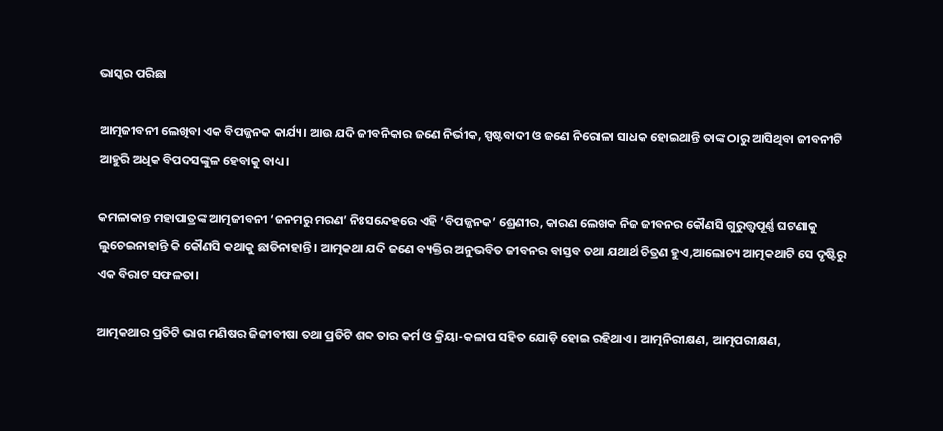ଭାସ୍କର ପରିଛା

ଆତ୍ମଜୀବନୀ ଲେଖିବା ଏକ ବିପଜ୍ଜନକ କାର୍ଯ୍ୟ। ଆଉ ଯଦି ଜୀବନିକାର ଜଣେ ନିର୍ଭୀକ, ସ୍ପଷ୍ଟବାଦୀ ଓ ଜଣେ ନିରୋଳା ସାଧକ ହୋଇଥାନ୍ତି ତାଙ୍କ ଠାରୁ ଆସିଥିବା ଜୀବନୀଟି ଆହୁରି ଅଧିକ ବିପଦସଙ୍କୁଳ ହେବାକୁ ବାଧ୍ୟ।

କମଳାକାନ୍ତ ମହାପାତ୍ରଙ୍କ ଆତ୍ମଜୀବନୀ ‘ଜନମରୁ ମରଣ’ ନିଃସନ୍ଦେହରେ ଏହି ‘ବିପଜ୍ଜନକ’ ଶ୍ରେଣୀର, କାରଣ ଲେଖକ ନିଜ ଜୀବନର କୌଣସି ଗୁରୁତ୍ତ୍ୱପୂର୍ଣ୍ଣ ଘଟଣାକୁ ଲୁଚେଇନାହାନ୍ତି କି କୌଣସି କଥାକୁ ଛାଡିନାହାନ୍ତି। ଆତ୍ମକଥା ଯଦି ଜଣେ ବ୍ୟକ୍ତିର ଅନୁଭବିତ ଜୀବନର ବାସ୍ତବ ତଥା ଯଥାର୍ଥ ଚିତ୍ରଣ ହୁଏ,ଆଲୋଚ୍ୟ ଆତ୍ମକଥାଟି ସେ ଦୃଷ୍ଟିରୁ ଏକ ବିରାଟ ସଫଳତା।

ଆତ୍ମକଥାର ପ୍ରତିଟି ଭାଗ ମଣିଷର ଜିଜୀବୀଷା ତଥା ପ୍ରତିଟି ଶବ୍ଦ ତାର କର୍ମ ଓ କ୍ରିୟା-କଳାପ ସହିତ ଯୋଡ଼ି ହୋଇ ରହିଥାଏ। ଆତ୍ମନିରୀକ୍ଷଣ, ଆତ୍ମପରୀକ୍ଷଣ,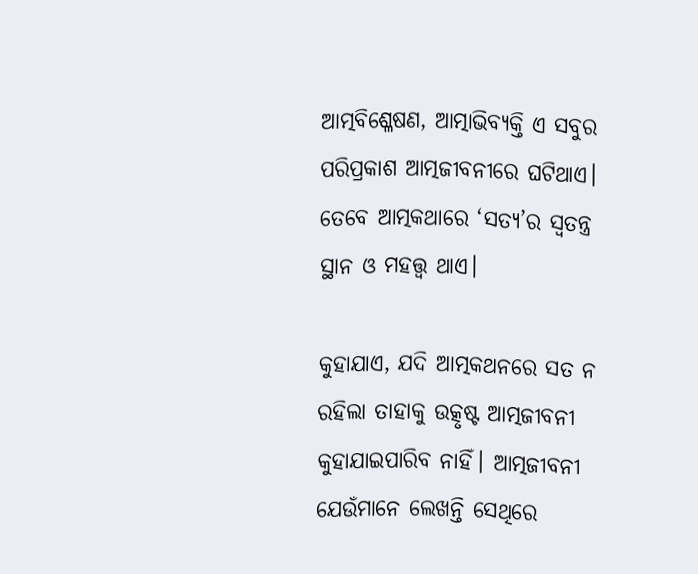ଆତ୍ମବିଶ୍ଳେଷଣ, ଆତ୍ମାଭିବ୍ୟକ୍ତି ଏ ସବୁର ପରିପ୍ରକାଶ ଆତ୍ମଜୀବନୀରେ ଘଟିଥାଏ। ତେବେ ଆତ୍ମକଥାରେ ‘ସତ୍ୟ’ର ସ୍ୱତନ୍ତ୍ର ସ୍ଥାନ ଓ ମହତ୍ତ୍ୱ ଥାଏ।

କୁହାଯାଏ, ଯଦି ଆତ୍ମକଥନରେ ସତ ନ ରହିଲା ତାହାକୁ ଉତ୍କୃଷ୍ଟ ଆତ୍ମଜୀବନୀ କୁହାଯାଇପାରିବ ନାହିଁ। ଆତ୍ମଜୀବନୀ ଯେଉଁମାନେ ଲେଖନ୍ତି ସେଥିରେ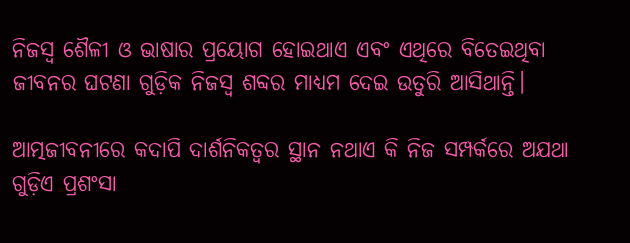ନିଜସ୍ୱ ଶୈଳୀ ଓ ଭାଷାର ପ୍ରୟୋଗ ହୋଇଥାଏ ଏବଂ ଏଥିରେ ବିତେଇଥିବା ଜୀବନର ଘଟଣା ଗୁଡ଼ିକ ନିଜସ୍ୱ ଶବ୍ଦର ମାଧ୍ୟମ ଦେଇ ଉତୁରି ଆସିଥାନ୍ତି।

ଆତ୍ମଜୀବନୀରେ କଦାପି ଦାର୍ଶନିକତ୍ୱର ସ୍ଥାନ ନଥାଏ କି ନିଜ ସମ୍ପର୍କରେ ଅଯଥା ଗୁଡ଼ିଏ ପ୍ରଶଂସା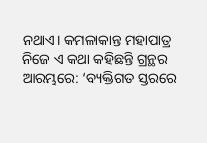ନଥାଏ। କମଳାକାନ୍ତ ମହାପାତ୍ର ନିଜେ ଏ କଥା କହିଛନ୍ତି ଗ୍ରନ୍ଥର ଆରମ୍ଭରେ: ‘ବ୍ୟକ୍ତିଗତ ସ୍ତରରେ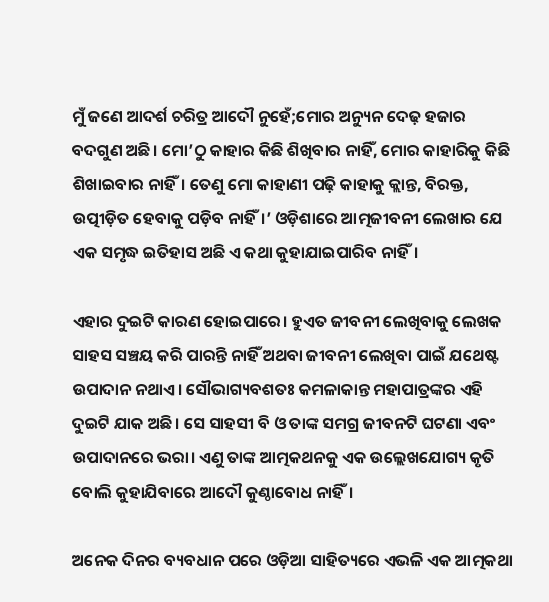ମୁଁ ଜଣେ ଆଦର୍ଶ ଚରିତ୍ର ଆଦୌ ନୁହେଁ;ମୋର ଅନ୍ୟୁନ ଦେଢ଼ ହଜାର ବଦଗୁଣ ଅଛି। ମୋ’ଠୁ କାହାର କିଛି ଶିଖିବାର ନାହିଁ, ମୋର କାହାରିକୁ କିଛି ଶିଖାଇବାର ନାହିଁ। ତେଣୁ ମୋ କାହାଣୀ ପଢ଼ି କାହାକୁ କ୍ଲାନ୍ତ, ବିରକ୍ତ, ଉତ୍ପୀଡ଼ିତ ହେବାକୁ ପଡ଼ିବ ନାହିଁ।’ ଓଡ଼ିଶାରେ ଆତ୍ମଜୀବନୀ ଲେଖାର ଯେ ଏକ ସମୃଦ୍ଧ ଇତିହାସ ଅଛି ଏ କଥା କୁହାଯାଇପାରିବ ନାହିଁ।

ଏହାର ଦୁଇଟି କାରଣ ହୋଇପାରେ। ହୁଏତ ଜୀବନୀ ଲେଖିବାକୁ ଲେଖକ ସାହସ ସଞ୍ଚୟ କରି ପାରନ୍ତି ନାହିଁ ଅଥବା ଜୀବନୀ ଲେଖିବା ପାଇଁ ଯଥେଷ୍ଟ ଉପାଦାନ ନଥାଏ। ସୌଭାଗ୍ୟବଶତଃ କମଳାକାନ୍ତ ମହାପାତ୍ରଙ୍କର ଏହି ଦୁଇଟି ଯାକ ଅଛି। ସେ ସାହସୀ ବି ଓ ତାଙ୍କ ସମଗ୍ର ଜୀବନଟି ଘଟଣା ଏବଂ ଉପାଦାନରେ ଭରା। ଏଣୁ ତାଙ୍କ ଆତ୍ମକଥନକୁ ଏକ ଉଲ୍ଲେଖଯୋଗ୍ୟ କୃତି ବୋଲି କୁହାଯିବାରେ ଆଦୌ କୁଣ୍ଠାବୋଧ ନାହିଁ।

ଅନେକ ଦିନର ବ୍ୟବଧାନ ପରେ ଓଡ଼ିଆ ସାହିତ୍ୟରେ ଏଭଳି ଏକ ଆତ୍ମକଥା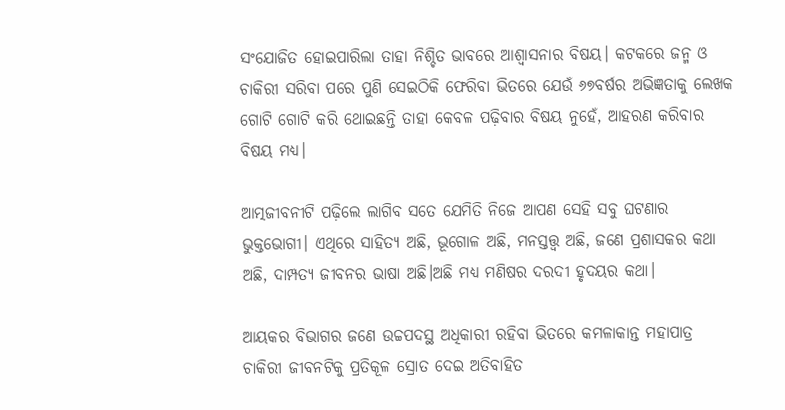ସଂଯୋଜିତ ହୋଇପାରିଲା ତାହା ନିଶ୍ଚିତ ଭାବରେ ଆଶ୍ୱାସନାର ବିଷୟ। କଟକରେ ଜନ୍ମ ଓ ଚାକିରୀ ସରିବା ପରେ ପୁଣି ସେଇଠିକି ଫେରିବା ଭିତରେ ଯେଉଁ ୬୭ବର୍ଷର ଅଭିଜ୍ଞତାକୁ ଲେଖକ ଗୋଟି ଗୋଟି କରି ଥୋଇଛନ୍ତି ତାହା କେବଳ ପଢ଼ିବାର ବିଷୟ ନୁହେଁ, ଆହରଣ କରିବାର ବିଷୟ ମଧ୍ୟ।

ଆତ୍ମଜୀବନୀଟି ପଢ଼ିଲେ ଲାଗିବ ସତେ ଯେମିତି ନିଜେ ଆପଣ ସେହି ସବୁ ଘଟଣାର ଭୁକ୍ତଭୋଗୀ। ଏଥିରେ ସାହିତ୍ୟ ଅଛି, ଭୂଗୋଳ ଅଛି, ମନସ୍ତତ୍ତ୍ୱ ଅଛି, ଜଣେ ପ୍ରଶାସକର କଥା ଅଛି, ଦାମ୍ପତ୍ୟ ଜୀବନର ଭାଷା ଅଛି।ଅଛି ମଧ୍ୟ ମଣିଷର ଦରଦୀ ହୃଦୟର କଥା।

ଆୟକର ବିଭାଗର ଜଣେ ଉଚ୍ଚପଦସ୍ଥ ଅଧିକାରୀ ରହିବା ଭିତରେ କମଳାକାନ୍ତ ମହାପାତ୍ର ଚାକିରୀ ଜୀବନଟିକୁ ପ୍ରତିକୂଳ ସ୍ରୋତ ଦେଇ ଅତିବାହିତ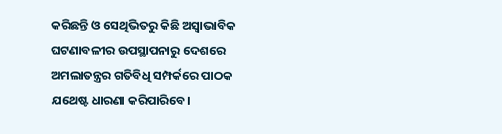କରିଛନ୍ତି ଓ ସେଥିଭିତରୁ କିଛି ଅସ୍ୱାଭାବିକ ଘଟଣାବଳୀର ଉପସ୍ଥାପନାରୁ ଦେଶରେ ଅମଲାତନ୍ତ୍ରର ଗତିବିଧି ସମ୍ପର୍କରେ ପାଠକ ଯଥେଷ୍ଟ ଧାରଣା କରିପାରିବେ।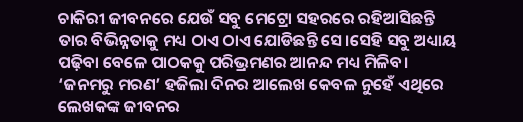ଚାକିରୀ ଜୀବନରେ ଯେଉଁ ସବୁ ମେଟ୍ରୋ ସହରରେ ରହିଆସିଛନ୍ତି ତାର ବିଭିନ୍ନତାକୁ ମଧ୍ୟ ଠାଏ ଠାଏ ଯୋଡିଛନ୍ତି ସେ।ସେହି ସବୁ ଅଧ୍ୟାୟ ପଢ଼ିବା ବେଳେ ପାଠକକୁ ପରିଭ୍ରମଣର ଆନନ୍ଦ ମଧ୍ୟ ମିଳିବ। ‘ଜନମରୁ ମରଣ’ ହଜିଲା ଦିନର ଆଲେଖ କେବଳ ନୁହେଁ ଏଥିରେ ଲେଖକଙ୍କ ଜୀବନର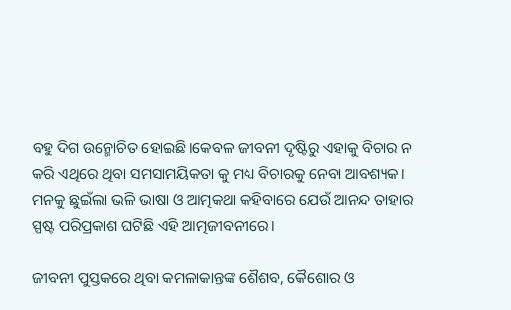ବହୁ ଦିଗ ଉନ୍ମୋଚିତ ହୋଇଛି।କେବଳ ଜୀବନୀ ଦୃଷ୍ଟିରୁ ଏହାକୁ ବିଚାର ନ କରି ଏଥିରେ ଥିବା ସମସାମୟିକତା କୁ ମଧ୍ୟ ବିଚାରକୁ ନେବା ଆବଶ୍ୟକ। ମନକୁ ଛୁଇଁଲା ଭଳି ଭାଷା ଓ ଆତ୍ମକଥା କହିବାରେ ଯେଉଁ ଆନନ୍ଦ ତାହାର ସ୍ପଷ୍ଟ ପରିପ୍ରକାଶ ଘଟିଛି ଏହି ଆତ୍ମଜୀବନୀରେ।

ଜୀବନୀ ପୁସ୍ତକରେ ଥିବା କମଳାକାନ୍ତଙ୍କ ଶୈଶବ, କୈଶୋର ଓ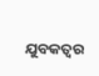ଯୁବକତ୍ୱର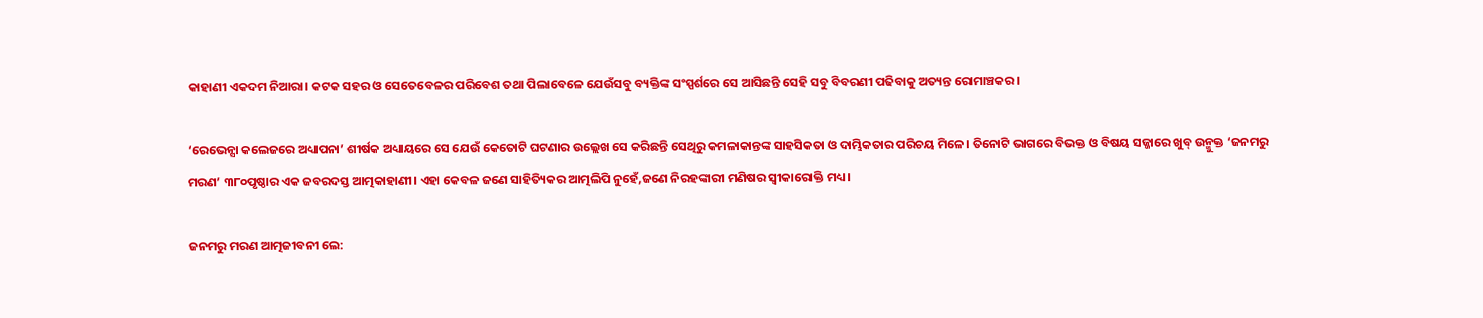କାହାଣୀ ଏକଦମ ନିଆରା। କଟକ ସହର ଓ ସେତେବେଳର ପରିବେଶ ତଥା ପିଲାବେଳେ ଯେଉଁସବୁ ବ୍ୟକ୍ତିଙ୍କ ସଂସ୍ପର୍ଶରେ ସେ ଆସିଛନ୍ତି ସେହି ସବୁ ବିବରଣୀ ପଢିବାକୁ ଅତ୍ୟନ୍ତ ରୋମାଞ୍ଚକର।

‘ରେଭେନ୍ସା କଲେଜରେ ଅଧ୍ୟାପନା’ ଶୀର୍ଷକ ଅଧ୍ୟାୟରେ ସେ ଯେଉଁ କେତୋଟି ଘଟଣାର ଉଲ୍ଲେଖ ସେ କରିଛନ୍ତି ସେଥିରୁ କମଳାକାନ୍ତଙ୍କ ସାହସିକତା ଓ ଦାମ୍ଭିକତାର ପରିଚୟ ମିଳେ। ତିନୋଟି ଭାଗରେ ବିଭକ୍ତ ଓ ବିଷୟ ସଜ୍ଜାରେ ଖୁବ୍ ଉନ୍ମୁକ୍ତ ‘ଜନମରୁ ମରଣ’ ୩୮୦ପୃଷ୍ଠାର ଏକ ଜବରଦସ୍ତ ଆତ୍ମକାହାଣୀ। ଏହା କେବଳ ଜଣେ ସାହିତ୍ୟିକର ଆତ୍ମଲିପି ନୁହେଁ,ଜଣେ ନିରହଙ୍କାରୀ ମଣିଷର ସ୍ଵୀକାରୋକ୍ତି ମଧ୍ୟ।

ଜନମରୁ ମରଣ ଆତ୍ମଜୀବନୀ ଲେ: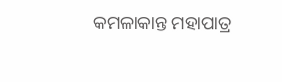କମଳାକାନ୍ତ ମହାପାତ୍ର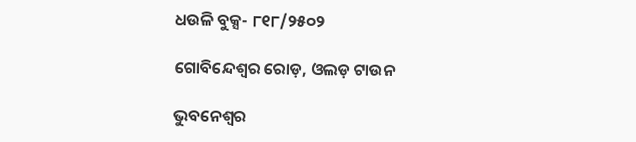ଧଉଳି ବୁକ୍ସ- ୮୧୮/୨୫୦୨

ଗୋବିନ୍ଦେଶ୍ଵର ରୋଡ଼, ଓଲଡ଼ ଟାଉନ

ଭୁବନେଶ୍ୱର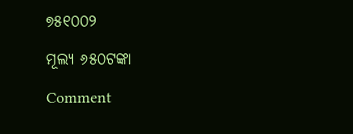୭୫୧୦୦୨

ମୂଲ୍ୟ ୬୫୦ଟଙ୍କା

Comment